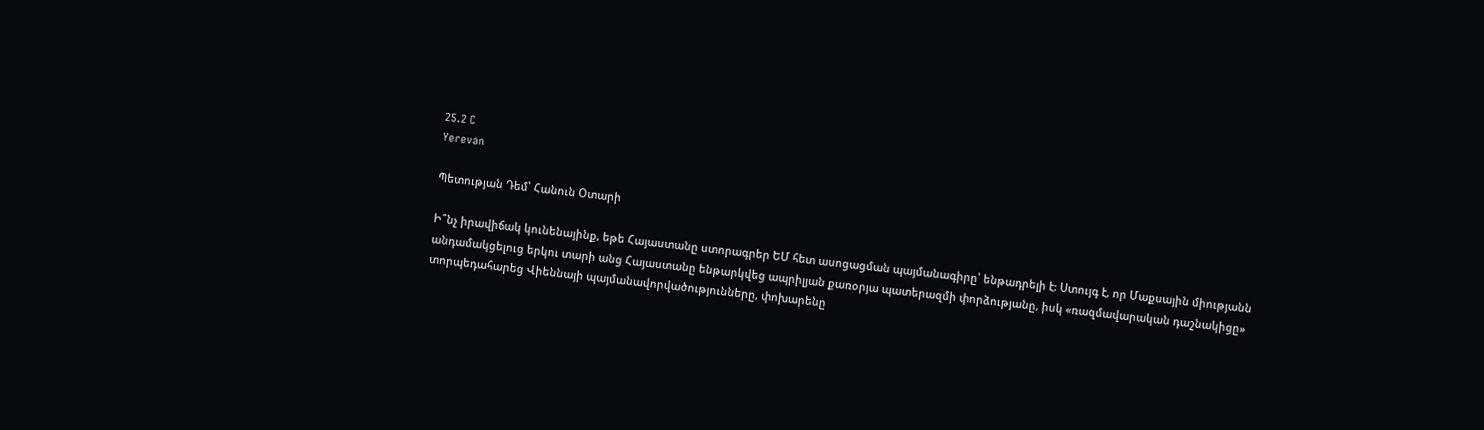25.2 C
Yerevan

Պետության Դեմ՝ Հանուն Օտարի

Ի՞նչ իրավիճակ կունենայինք, եթե Հայաստանը ստորագրեր ԵՄ հետ ասոցացման պայմանագիրը՝ ենթադրելի է: Ստույգ է, որ Մաքսային միությանն անդամակցելուց երկու տարի անց Հայաստանը ենթարկվեց ապրիլյան քառօրյա պատերազմի փորձությանը, իսկ «ռազմավարական դաշնակիցը» տորպեդահարեց Վիեննայի պայմանավորվածությունները, փոխարենը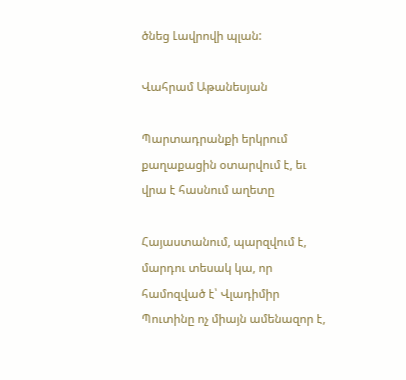ծնեց Լավրովի պլան:

Վահրամ Աթանեսյան

Պարտադրանքի երկրում քաղաքացին օտարվում է, եւ վրա է հասնում աղետը

Հայաստանում, պարզվում է, մարդու տեսակ կա, որ համոզված է՝ Վլադիմիր Պուտինը ոչ միայն ամենազոր է,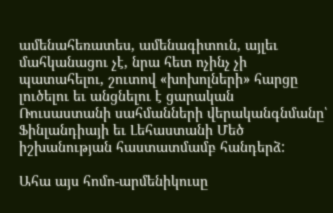ամենահեռատես, ամենագիտուն, այլեւ մահկանացու չէ, նրա հետ ոչինչ չի պատահելու, շուտով «խոխոլների» հարցը լուծելու եւ անցնելու է ցարական Ռուսաստանի սահմանների վերականգնմանը՝ Ֆինլանդիայի եւ Լեհաստանի Մեծ իշխանության հաստատմամբ հանդերձ:

Ահա այս հոմո-արմենիկուսը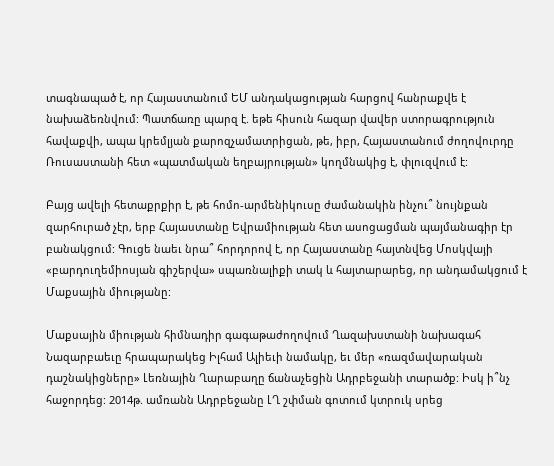տագնապած է, որ Հայաստանում ԵՄ անդակացության հարցով հանրաքվե է նախաձեռնվում: Պատճառը պարզ է. եթե հիսուն հազար վավեր ստորագրություն հավաքվի, ապա կրեմլյան քարոզչամատրիցան, թե, իբր, Հայաստանում ժողովուրդը Ռուսաստանի հետ «պատմական եղբայրության» կողմնակից է, փլուզվում է:

Բայց ավելի հետաքրքիր է, թե հոմո-արմենիկուսը ժամանակին ինչու՞ նույնքան զարհուրած չէր, երբ Հայաստանը Եվրամիության հետ ասոցացման պայմանագիր էր բանակցում: Գուցե նաեւ նրա՞ հորդորով է, որ Հայաստանը հայտնվեց Մոսկվայի «բարդուղեմիոսյան գիշերվա» սպառնալիքի տակ և հայտարարեց, որ անդամակցում է Մաքսային միությանը:

Մաքսային միության հիմնադիր գագաթաժողովում Ղազախստանի նախագահ Նազարբաեւը հրապարակեց Իլհամ Ալիեւի նամակը, եւ մեր «ռազմավարական դաշնակիցները» Լեռնային Ղարաբաղը ճանաչեցին Ադրբեջանի տարածք: Իսկ ի՞նչ հաջորդեց: 2014թ. ամռանն Ադրբեջանը ԼՂ շփման գոտում կտրուկ սրեց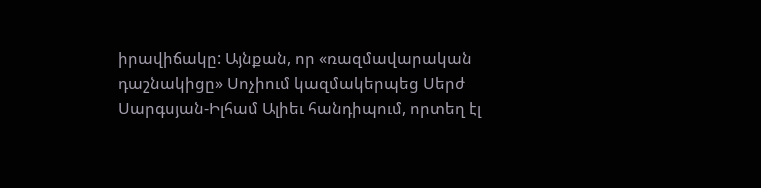իրավիճակը: Այնքան, որ «ռազմավարական դաշնակիցը» Սոչիում կազմակերպեց Սերժ Սարգսյան-Իլհամ Ալիեւ հանդիպում, որտեղ էլ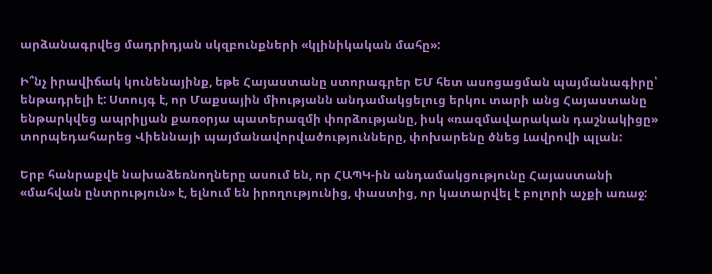արձանագրվեց մադրիդյան սկզբունքների «կլինիկական մահը»:

Ի՞նչ իրավիճակ կունենայինք, եթե Հայաստանը ստորագրեր ԵՄ հետ ասոցացման պայմանագիրը՝ ենթադրելի է: Ստույգ է, որ Մաքսային միությանն անդամակցելուց երկու տարի անց Հայաստանը ենթարկվեց ապրիլյան քառօրյա պատերազմի փորձությանը, իսկ «ռազմավարական դաշնակիցը» տորպեդահարեց Վիեննայի պայմանավորվածությունները, փոխարենը ծնեց Լավրովի պլան:

Երբ հանրաքվե նախաձեռնողները ասում են, որ ՀԱՊԿ-ին անդամակցությունը Հայաստանի «մահվան ընտրություն» է, ելնում են իրողությունից, փաստից, որ կատարվել է բոլորի աչքի առաջ: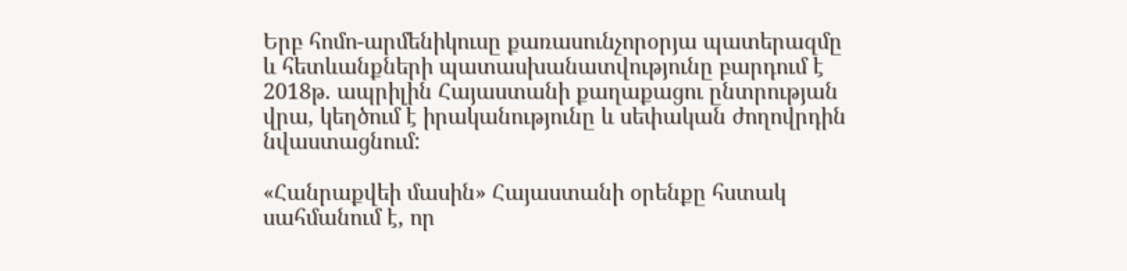Երբ հոմո-արմենիկուսը քառասունչորօրյա պատերազմը և հետևանքների պատասխանատվությունը բարդում է 2018թ. ապրիլին Հայաստանի քաղաքացու ընտրության վրա, կեղծում է իրականությունը և սեփական ժողովրդին նվաստացնում:

«Հանրաքվեի մասին» Հայաստանի օրենքը հստակ սահմանում է, որ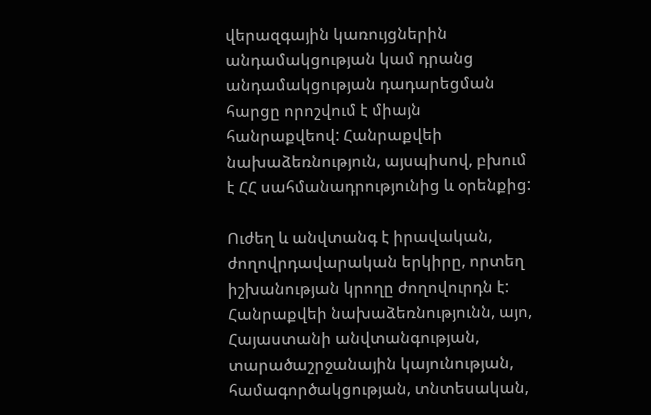վերազգային կառույցներին անդամակցության կամ դրանց անդամակցության դադարեցման հարցը որոշվում է միայն հանրաքվեով: Հանրաքվեի նախաձեռնություն, այսպիսով, բխում է ՀՀ սահմանադրությունից և օրենքից:

Ուժեղ և անվտանգ է իրավական, ժողովրդավարական երկիրը, որտեղ իշխանության կրողը ժողովուրդն է: Հանրաքվեի նախաձեռնությունն, այո, Հայաստանի անվտանգության, տարածաշրջանային կայունության, համագործակցության, տնտեսական,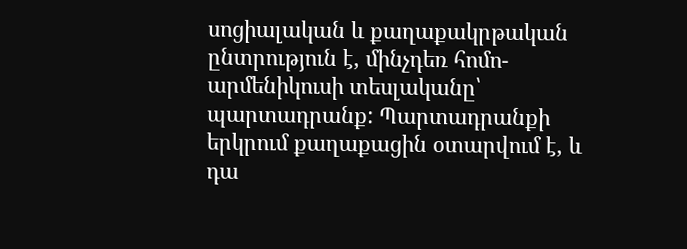սոցիալական և քաղաքակրթական ընտրություն է, մինչդեռ հոմո-արմենիկուսի տեսլականը՝ պարտադրանք: Պարտադրանքի երկրում քաղաքացին օտարվում է, և դա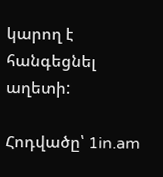կարող է հանգեցնել աղետի:

Հոդվածը՝ 1in.am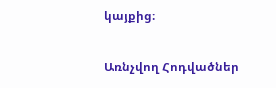կայքից։

Առնչվող Հոդվածներ